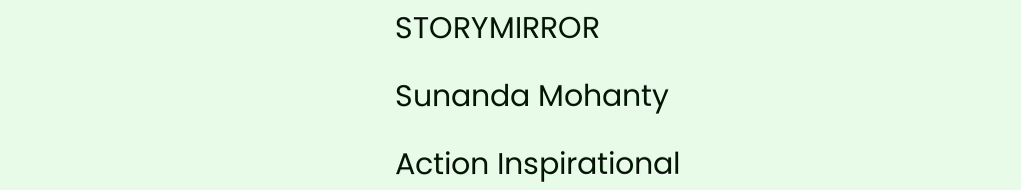STORYMIRROR

Sunanda Mohanty

Action Inspirational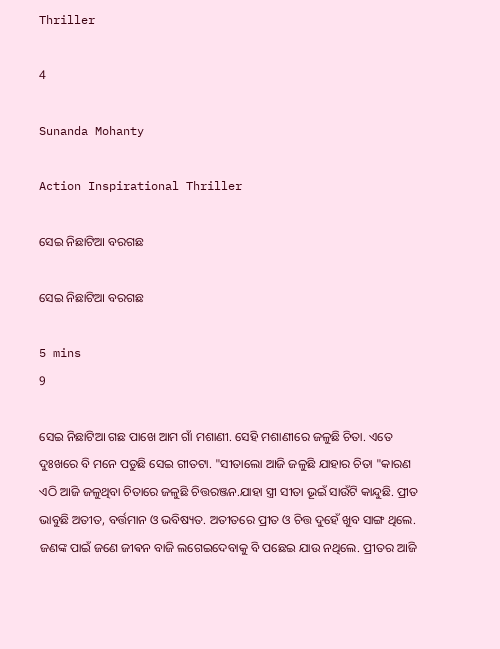Thriller

4

Sunanda Mohanty

Action Inspirational Thriller

ସେଇ ନିଛାଟିଆ ବରଗଛ

ସେଇ ନିଛାଟିଆ ବରଗଛ

5 mins
9

ସେଇ ନିଛାଟିଆ ଗଛ ପାଖେ ଆମ ଗାଁ ମଶାଣୀ. ସେହି ମଶାଣୀରେ ଜଳୁଛି ଚିତା. ଏତେ ଦୁଃଖରେ ବି ମନେ ପଡୁଛି ସେଇ ଗୀତଟା. "ସୀତାଲୋ ଆଜି ଜଳୁଛି ଯାହାର ଚିତା "କାରଣ ଏଠି ଆଜି ଜଳୁଥିବା ଚିତାରେ ଜଳୁଛି ଚିତ୍ତରଞ୍ଜନ.ଯାହା ସ୍ତ୍ରୀ ସୀତା ଭୂଇଁ ସାଉଁଟି କାନ୍ଦୁଛି. ପ୍ରୀତ ଭାବୁଛି ଅତୀତ, ବର୍ତ୍ତମାନ ଓ ଭବିଷ୍ୟତ. ଅତୀତରେ ପ୍ରୀତ ଓ ଚିତ୍ତ ଦୁହେଁ ଖୁବ ସାଙ୍ଗ ଥିଲେ. ଜଣଙ୍କ ପାଇଁ ଜଣେ ଜୀଵନ ବାଜି ଲଗେଇଦେବାକୁ ବି ପଛେଇ ଯାଉ ନଥିଲେ. ପ୍ରୀତର ଆଜି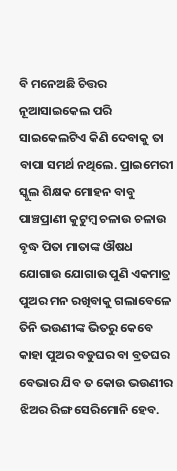ବି ମନେଅଛି ଚିତ୍ତର ନୂଆସାଇକେଲ ପରି ସାଇକେଲଟିଏ କିଣି ଦେବାକୁ ତା ବାପା ସମର୍ଥ ନଥିଲେ. ପ୍ରାଇମେରୀ ସ୍କୁଲ ଶିକ୍ଷକ ମୋହନ ବାବୁ ପାଞ୍ଚପ୍ରାଣୀ କୁଟୁମ୍ବ ଚଳାଉ ଚଳାଉ ବୃଦ୍ଧ ପିତା ମାତାଙ୍କ ଔଷଧ ଯୋଗାଉ ଯୋଗାଉ ପୁଣି ଏକମାତ୍ର ପୁଅର ମନ ରଖିବାକୁ ଗଲାବେଳେ ତିନି ଭଉଣୀଙ୍କ ଭିତରୁ କେବେ କାହା ପୁଅର ବଡୁଘର ବା ବ୍ରତଘର ବେଭାର ଯିବ ତ କୋଉ ଭଉଣୀର ଝିଅର ରିଙ୍ଗ ସେରିମୋନି ହେବ.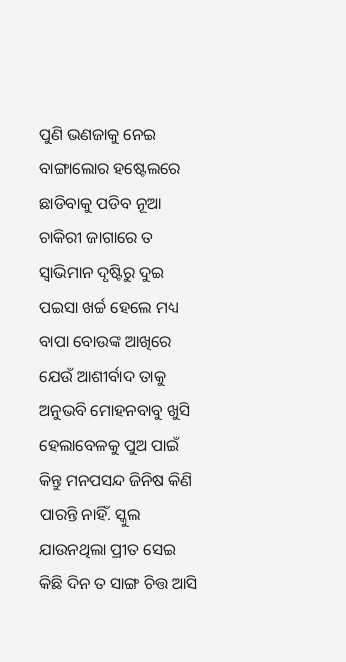ପୁଣି ଭଣଜାକୁ ନେଇ ବାଙ୍ଗାଲୋର ହଷ୍ଟେଲରେ ଛାଡିବାକୁ ପଡିବ ନୂଆ ଚାକିରୀ ଜାଗାରେ ତ ସ୍ୱାଭିମାନ ଦୃଷ୍ଟିରୁ ଦୁଇ ପଇସା ଖର୍ଚ୍ଚ ହେଲେ ମଧ୍ୟ ବାପା ବୋଉଙ୍କ ଆଖିରେ ଯେଉଁ ଆଶୀର୍ବାଦ ତାକୁ ଅନୁଭବି ମୋହନବାବୁ ଖୁସି ହେଲାବେଳକୁ ପୁଅ ପାଇଁ କିନ୍ତୁ ମନପସନ୍ଦ ଜିନିଷ କିଣି ପାରନ୍ତି ନାହିଁ. ସ୍କୁଲ ଯାଉନଥିଲା ପ୍ରୀତ ସେଇ କିଛି ଦିନ ତ ସାଙ୍ଗ ଚିତ୍ତ ଆସି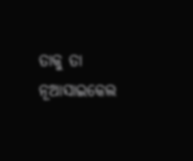ତାକୁ ତା ନୂଆସାଇକେଲ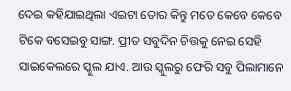ଦେଇ କହିଯାଇଥିଲା ଏଇଟା ତୋର କିନ୍ତୁ ମତେ କେବେ କେବେ ଟିକେ ବସେଇବୁ ସାଙ୍ଗ. ପ୍ରୀତ ସବୁଦିନ ଚିତ୍ତକୁ ନେଇ ସେହି ସାଇକେଲରେ ସ୍କୁଲ ଯାଏ. ଆଉ ସ୍କୁଲରୁ ଫେରି ସବୁ ପିଲାମାନେ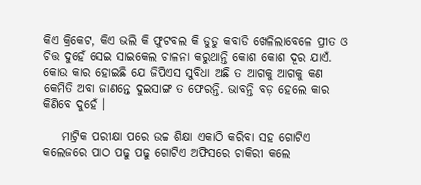କିଏ କ୍ରିକେଟ, କିଏ ଭଲି କି ଫୁଟବଲ କି ଡୁଡୁ କବାଡି ଖେଳିଲାବେଳେ ପ୍ରୀତ ଓ ଚିତ୍ତ ଦୁହେଁ ସେଇ ସାଇକେଲ ଚାଳନା କରୁଥାନ୍ତି କୋଶ କୋଶ ଦୂର ଯାଏଁ. କୋଉ କାର ହୋଇଛି ଯେ ଜିପିଏସ ସୁବିଧା ଅଛି ତ ଆଗକୁ ଆଗକୁ କଣ କେମିତି ଅବା ଜାଣନ୍ତେ ଦୁଇସାଙ୍ଗ ତ ଫେରନ୍ତି. ଭାବନ୍ତି ବଡ଼ ହେଲେ କାର କିଣିବେ ଦୁହେଁ ।

    ମାଟ୍ରିକ ପରୀକ୍ଷା ପରେ ଉଚ୍ଚ ଶିକ୍ଷା ଏକାଠି କରିବା ସହ ଗୋଟିଏ କଲେଜରେ ପାଠ ପଢୁ ପଢୁ ଗୋଟିଏ ଅଫିସରେ ଚାକିରୀ କଲେ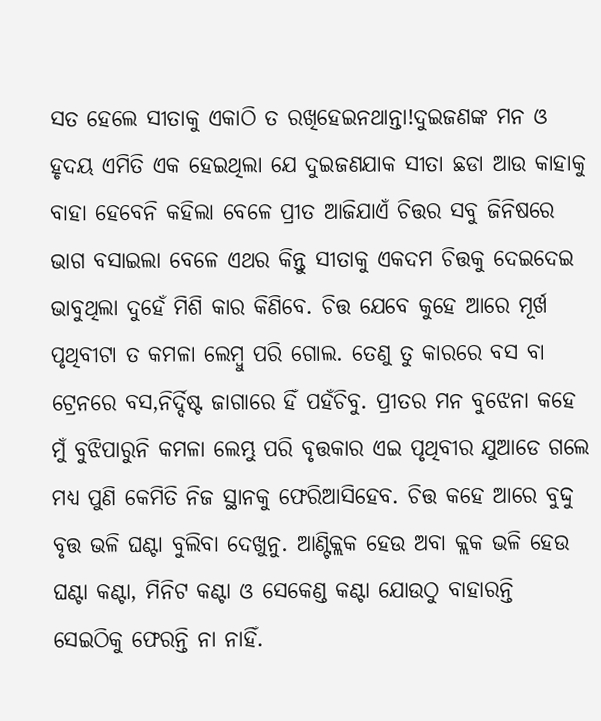ସତ ହେଲେ ସୀତାକୁ ଏକାଠି ତ ରଖିହେଇନଥାନ୍ତା!ଦୁଇଜଣଙ୍କ ମନ ଓ ହୃଦୟ ଏମିତି ଏକ ହେଇଥିଲା ଯେ ଦୁଇଜଣଯାକ ସୀତା ଛଡା ଆଉ କାହାକୁ ବାହା ହେବେନି କହିଲା ବେଳେ ପ୍ରୀତ ଆଜିଯାଏଁ ଚିତ୍ତର ସବୁ ଜିନିଷରେ ଭାଗ ବସାଇଲା ବେଳେ ଏଥର କିନ୍ତୁ ସୀତାକୁ ଏକଦମ ଚିତ୍ତକୁ ଦେଇଦେଇ ଭାବୁଥିଲା ଦୁହେଁ ମିଶି କାର କିଣିବେ. ଚିତ୍ତ ଯେବେ କୁହେ ଆରେ ମୂର୍ଖ ପୃଥିବୀଟା ତ କମଳା ଲେମ୍ବୁ ପରି ଗୋଲ. ତେଣୁ ତୁ କାରରେ ବସ ବା ଟ୍ରେନରେ ବସ,ନିର୍ଦ୍ଦିଷ୍ଟ ଜାଗାରେ ହିଁ ପହଁଚିବୁ. ପ୍ରୀତର ମନ ବୁଝେନା କହେ ମୁଁ ବୁଝିପାରୁନି କମଳା ଲେମ୍ଭୁ ପରି ବୃତ୍ତକାର ଏଇ ପୃଥିବୀର ଯୁଆଡେ ଗଲେ ମଧ୍ୟ ପୁଣି କେମିତି ନିଜ ସ୍ଥାନକୁ ଫେରିଆସିହେବ. ଚିତ୍ତ କହେ ଆରେ ବୁଦ୍ଦୁ ବୃତ୍ତ ଭଳି ଘଣ୍ଟା ବୁଲିବା ଦେଖୁନୁ. ଆଣ୍ଟିକ୍ଲକ ହେଉ ଅବା କ୍ଲକ ଭଳି ହେଉ ଘଣ୍ଟା କଣ୍ଟା, ମିନିଟ କଣ୍ଟା ଓ ସେକେଣ୍ଡ କଣ୍ଟା ଯୋଉଠୁ ବାହାରନ୍ତି ସେଇଠିକୁ ଫେରନ୍ତି ନା ନାହିଁ.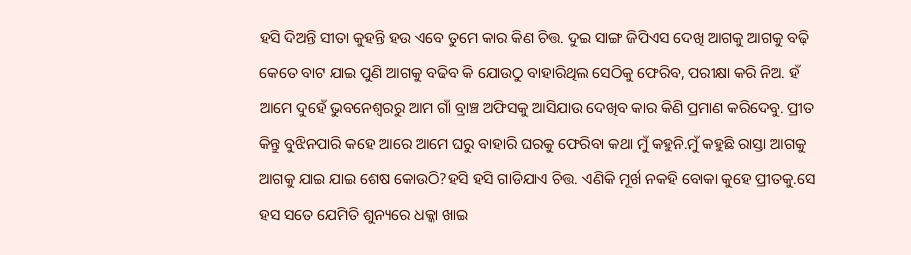ହସି ଦିଅନ୍ତି ସୀତା କୁହନ୍ତି ହଉ ଏବେ ତୁମେ କାର କିଣ ଚିତ୍ତ. ଦୁଇ ସାଙ୍ଗ ଜିପିଏସ ଦେଖି ଆଗକୁ ଆଗକୁ ବଢ଼ି କେତେ ବାଟ ଯାଇ ପୁଣି ଆଗକୁ ବଢିବ କି ଯୋଉଠୁ ବାହାରିଥିଲ ସେଠିକୁ ଫେରିବ, ପରୀକ୍ଷା କରି ନିଅ. ହଁ ଆମେ ଦୁହେଁ ଭୁବନେଶ୍ୱରରୁ ଆମ ଗାଁ ବ୍ରାଞ୍ଚ ଅଫିସକୁ ଆସିଯାଉ ଦେଖିବ କାର କିଣି ପ୍ରମାଣ କରିଦେବୁ. ପ୍ରୀତ କିନ୍ତୁ ବୁଝିନପାରି କହେ ଆରେ ଆମେ ଘରୁ ବାହାରି ଘରକୁ ଫେରିବା କଥା ମୁଁ କହୁନି.ମୁଁ କହୁଛି ରାସ୍ତା ଆଗକୁ ଆଗକୁ ଯାଇ ଯାଇ ଶେଷ କୋଉଠି?ହସି ହସି ଗାଡିଯାଏ ଚିତ୍ତ. ଏଣିକି ମୂର୍ଖ ନକହି ବୋକା କୁହେ ପ୍ରୀତକୁ.ସେ ହସ ସତେ ଯେମିତି ଶୁନ୍ୟରେ ଧକ୍କା ଖାଇ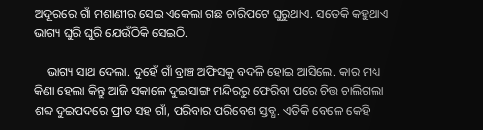ଅଦୂରରେ ଗାଁ ମଶାଣୀର ସେଇ ଏକେଲା ଗଛ ଚାରିପଟେ ଘୁରୁଥାଏ. ସତେକି କହୁଥାଏ ଭାଗ୍ୟ ଘୁରି ଘୁରି ଯେଉଁଠିକି ସେଇଠି.

    ଭାଗ୍ୟ ସାଥ ଦେଲା. ଦୁହେଁ ଗାଁ ବ୍ରାଞ୍ଚ ଅଫିସକୁ ବଦଳି ହୋଇ ଆସିଲେ. କାର ମଧ୍ୟ କିଣା ହେଲା କିନ୍ତୁ ଆଜି ସକାଳେ ଦୁଇସାଙ୍ଗ ମନ୍ଦିରରୁ ଫେରିବା ପରେ ଚିତ୍ତ ଚାଲିଗଲା ଶବ୍ଦ ଦୁଇପଦରେ ପ୍ରୀତ ସହ ଗାଁ, ପରିବାର ପରିବେଶ ସ୍ତବ୍ଧ. ଏତିକି ବେଳେ କେହି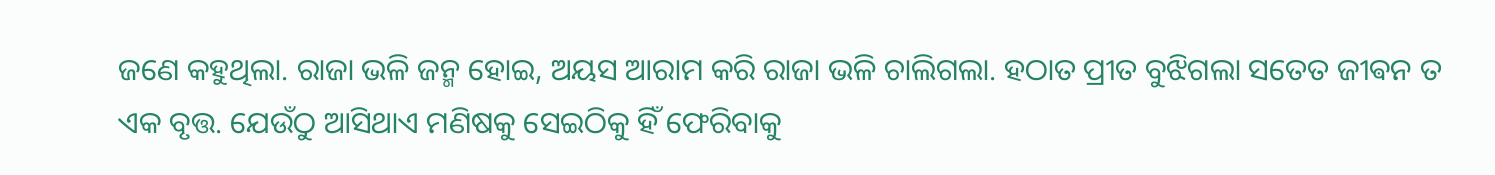ଜଣେ କହୁଥିଲା. ରାଜା ଭଳି ଜନ୍ମ ହୋଇ, ଅୟସ ଆରାମ କରି ରାଜା ଭଳି ଚାଲିଗଲା. ହଠାତ ପ୍ରୀତ ବୁଝିଗଲା ସତେତ ଜୀଵନ ତ ଏକ ବୃତ୍ତ. ଯେଉଁଠୁ ଆସିଥାଏ ମଣିଷକୁ ସେଇଠିକୁ ହିଁ ଫେରିବାକୁ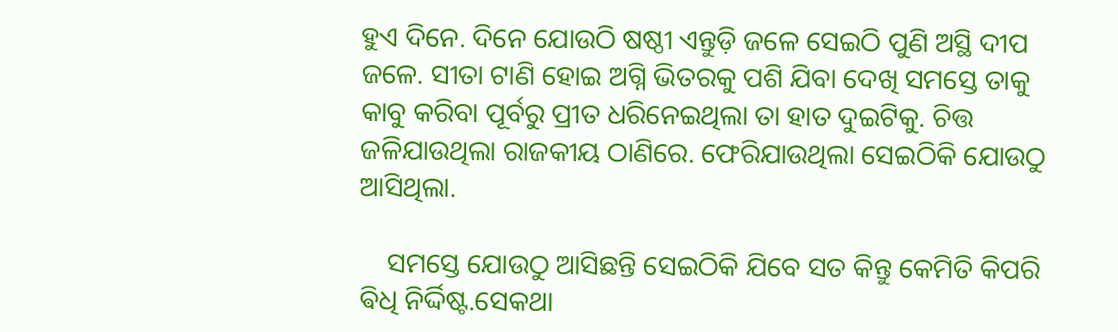ହୁଏ ଦିନେ. ଦିନେ ଯୋଉଠି ଷଷ୍ଠୀ ଏନ୍ତୁଡ଼ି ଜଳେ ସେଇଠି ପୁଣି ଅସ୍ଥି ଦୀପ ଜଳେ. ସୀତା ଟାଣି ହୋଇ ଅଗ୍ନି ଭିତରକୁ ପଶି ଯିବା ଦେଖି ସମସ୍ତେ ତାକୁ କାବୁ କରିବା ପୂର୍ବରୁ ପ୍ରୀତ ଧରିନେଇଥିଲା ତା ହାତ ଦୁଇଟିକୁ. ଚିତ୍ତ ଜଳିଯାଉଥିଲା ରାଜକୀୟ ଠାଣିରେ. ଫେରିଯାଉଥିଲା ସେଇଠିକି ଯୋଉଠୁ ଆସିଥିଲା.

    ସମସ୍ତେ ଯୋଉଠୁ ଆସିଛନ୍ତି ସେଇଠିକି ଯିବେ ସତ କିନ୍ତୁ କେମିତି କିପରି ଵିଧି ନିର୍ଦ୍ଦିଷ୍ଟ.ସେକଥା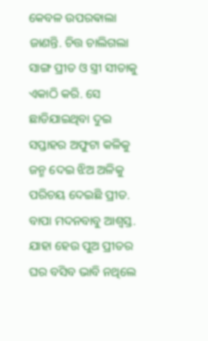କେବଳ ଉପରଵାଲା ଜାଣନ୍ତି. ଚିତ୍ତ ଚାଲିଗଲା ସାଙ୍ଗ ପ୍ରୀତ ଓ ସ୍ତ୍ରୀ ସୀତାକୁ ଏକାଠି କରି. ସେ ଛାଡିଯାଇଥିବା ଦୁଇ ସପ୍ତାହର ଅଫୁଟା କଳିକୁ ଜନ୍ମ ଦେଇ ଝିଅ ଅଳିକୁ ପରିଚୟ ଦେଇଛି ପ୍ରୀତ. ବାପା ମଦନବାବୁ ଆଶ୍ୱସ୍ତ. ଯାହା ହେଉ ପୁଅ ପ୍ରୀତର ଘର ବସିବ ଭାବି ନଥିଲେ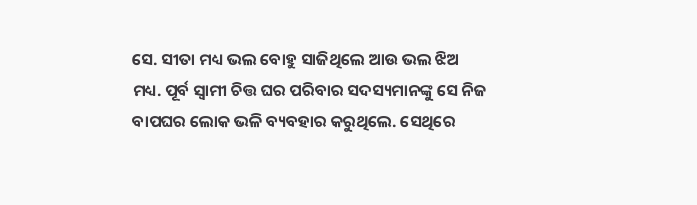ସେ. ସୀତା ମଧ୍ୟ ଭଲ ବୋହୁ ସାଜିଥିଲେ ଆଉ ଭଲ ଝିଅ ମଧ୍ୟ. ପୂର୍ବ ସ୍ୱାମୀ ଚିତ୍ତ ଘର ପରିବାର ସଦସ୍ୟମାନଙ୍କୁ ସେ ନିଜ ବାପଘର ଲୋକ ଭଳି ବ୍ୟବହାର କରୁଥିଲେ. ସେଥିରେ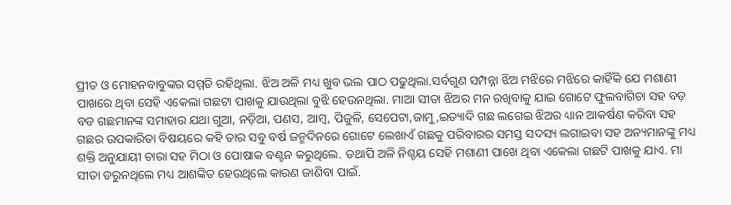ପ୍ରୀତ ଓ ମୋହନବାବୁଙ୍କର ସମ୍ମତି ରହିଥିଲା. ଝିଅ ଅଳି ମଧ୍ୟ ଖୁବ ଭଲ ପାଠ ପଢୁଥିଲା.ସର୍ବଗୁଣ ସମ୍ପନ୍ନା ଝିଅ ମଝିରେ ମଝିରେ କାହିଁକି ଯେ ମଶାଣୀ ପାଖରେ ଥିବା ସେହି ଏକେଲା ଗଛଟା ପାଖକୁ ଯାଉଥିଲା ବୁଝି ହେଉନଥିଲା. ମାଆ ସୀତା ଝିଅର ମନ ରଖିବାକୁ ଯାଇ ଗୋଟେ ଫୁଲବାଗିଚା ସହ ବଡ଼ ବଡ ଗଛମାନଙ୍କ ସମାହାର ଯଥା ଗୁଆ, ନଡ଼ିଆ, ପଣସ, ଆମ୍ବ, ପିଜୁଳି, ସେପେଟା,ଜାମୁ,ଇତ୍ୟାଦି ଗଛ ଲଗେଇ ଝିଅର ଧ୍ୟାନ ଆକର୍ଷଣ କରିବା ସହ ଗଛର ଉପକାରିତା ବିଷୟରେ କହି ତାର ସବୁ ବର୍ଷ ଜନ୍ମଦିନରେ ଗୋଟେ ଲେଖାଏଁ ଗଛକୁ ପରିବାରର ସମସ୍ତ ସଦସ୍ୟ ଲଗାଇବା ସହ ଅନ୍ୟମାନଙ୍କୁ ମଧ୍ୟ ଶକ୍ତି ଅନୁଯାୟୀ ଚାରା ସହ ମିଠା ଓ ପୋଷାକ ବଣ୍ଟନ କରୁଥିଲେ. ତଥାପି ଅଳି ନିଶ୍ଚୟ ସେହି ମଶାଣୀ ପାଖେ ଥିବା ଏକେଲା ଗଛଟି ପାଖକୁ ଯାଏ. ମା ସୀତା ଡରୁନଥିଲେ ମଧ୍ୟ ଆଶଙ୍କିତ ହେଉଥିଲେ କାରଣ ଜାଣିବା ପାଇଁ.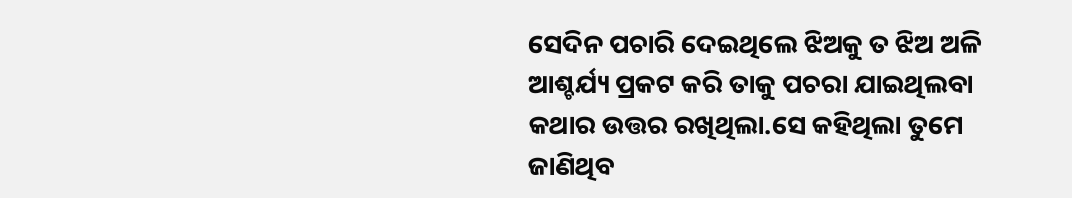ସେଦିନ ପଚାରି ଦେଇଥିଲେ ଝିଅକୁ ତ ଝିଅ ଅଳି ଆଶ୍ଚର୍ଯ୍ୟ ପ୍ରକଟ କରି ତାକୁ ପଚରା ଯାଇଥିଲବା କଥାର ଉତ୍ତର ରଖିଥିଲା.ସେ କହିଥିଲା ତୁମେ ଜାଣିଥିବ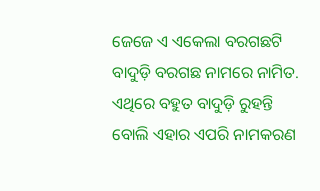ଜେଜେ ଏ ଏକେଲା ବରଗଛଟି ବାଦୁଡ଼ି ବରଗଛ ନାମରେ ନାମିତ. ଏଥିରେ ବହୁତ ବାଦୁଡ଼ି ରୁହନ୍ତି ବୋଲି ଏହାର ଏପରି ନାମକରଣ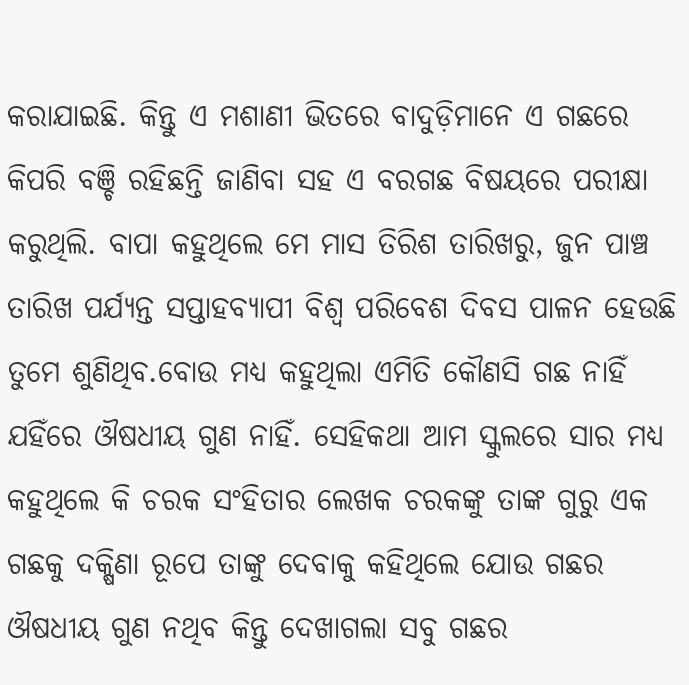କରାଯାଇଛି. କିନ୍ତୁ ଏ ମଶାଣୀ ଭିତରେ ବାଦୁଡ଼ିମାନେ ଏ ଗଛରେ କିପରି ବଞ୍ଚି ରହିଛନ୍ତି ଜାଣିବା ସହ ଏ ବରଗଛ ବିଷୟରେ ପରୀକ୍ଷା କରୁଥିଲି. ବାପା କହୁଥିଲେ ମେ ମାସ ତିରିଶ ତାରିଖରୁ, ଜୁନ ପାଞ୍ଚ ତାରିଖ ପର୍ଯ୍ୟନ୍ତ ସପ୍ତାହବ୍ୟାପୀ ବିଶ୍ୱ ପରିବେଶ ଦିବସ ପାଳନ ହେଉଛି ତୁମେ ଶୁଣିଥିବ.ବୋଉ ମଧ୍ୟ କହୁଥିଲା ଏମିତି କୌଣସି ଗଛ ନାହିଁ ଯହିଁରେ ଔଷଧୀୟ ଗୁଣ ନାହିଁ. ସେହିକଥା ଆମ ସ୍କୁଲରେ ସାର ମଧ୍ୟ କହୁଥିଲେ କି ଚରକ ସଂହିତାର ଲେଖକ ଚରକଙ୍କୁ ତାଙ୍କ ଗୁରୁ ଏକ ଗଛକୁ ଦକ୍ଷିଣା ରୂପେ ତାଙ୍କୁ ଦେବାକୁ କହିଥିଲେ ଯୋଉ ଗଛର ଔଷଧୀୟ ଗୁଣ ନଥିବ କିନ୍ତୁ ଦେଖାଗଲା ସବୁ ଗଛର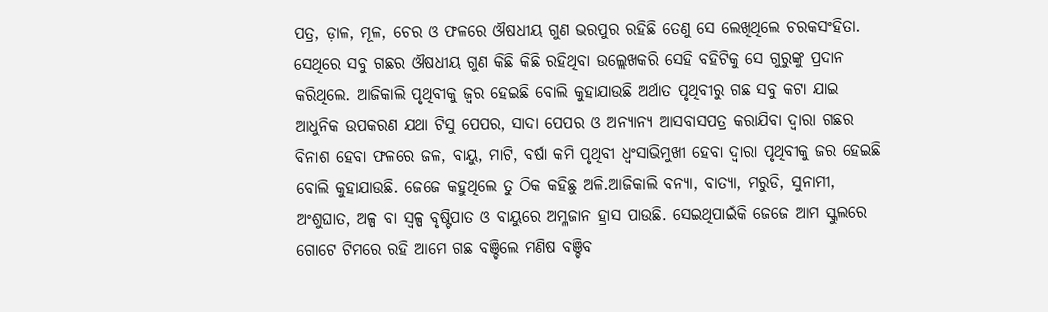ପତ୍ର, ଡ଼ାଳ, ମୂଳ, ଚେର ଓ ଫଳରେ ଔଷଧୀୟ ଗୁଣ ଭରପୁର ରହିଛି ତେଣୁ ସେ ଲେଖିଥିଲେ ଚରକସଂହିତା. ସେଥିରେ ସବୁ ଗଛର ଔଷଧୀୟ ଗୁଣ କିଛି କିଛି ରହିଥିବା ଉଲ୍ଲେଖକରି ସେହି ବହିଟିକୁ ସେ ଗୁରୁଙ୍କୁ ପ୍ରଦାନ କରିଥିଲେ. ଆଜିକାଲି ପୃଥିବୀକୁ ଜ୍ୱର ହେଇଛି ବୋଲି କୁହାଯାଉଛି ଅର୍ଥାତ ପୃଥିବୀରୁ ଗଛ ସବୁ କଟା ଯାଇ ଆଧୁନିକ ଉପକରଣ ଯଥା ଟିସୁ ପେପର, ସାଦା ପେପର ଓ ଅନ୍ୟାନ୍ୟ ଆସବାସପତ୍ର କରାଯିବା ଦ୍ୱାରା ଗଛର ବିନାଶ ହେବା ଫଳରେ ଜଳ, ବାୟୁ, ମାଟି, ବର୍ଷା କମି ପୃଥିବୀ ଧ୍ବଂସାଭିମୁଖୀ ହେବା ଦ୍ୱାରା ପୃଥିବୀକୁ ଜର ହେଇଛି ବୋଲି କୁହାଯାଉଛି. ଜେଜେ କହୁଥିଲେ ତୁ ଠିକ କହିଛୁ ଅଳି.ଆଜିକାଲି ବନ୍ୟା, ବାତ୍ୟା, ମରୁଡି, ସୁନାମୀ, ଅଂଶୁଘାତ, ଅଳ୍ପ ବା ସ୍ୱଳ୍ପ ବୃଷ୍ଟିପାତ ଓ ବାୟୁରେ ଅମ୍ଳଜାନ ହ୍ରାସ ପାଉଛି. ସେଇଥିପାଇଁକି ଜେଜେ ଆମ ସ୍କୁଲରେ ଗୋଟେ ଟିମରେ ରହି ଆମେ ଗଛ ବଞ୍ଚିଲେ ମଣିଷ ବଞ୍ଚିବ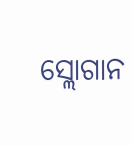ସ୍ଲୋଗାନ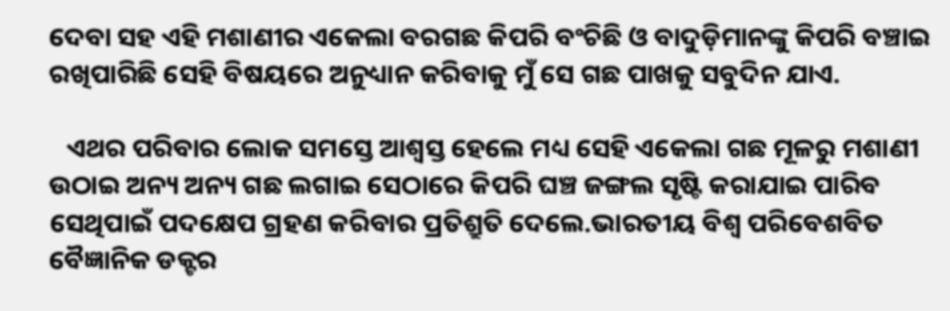ଦେବା ସହ ଏହି ମଶାଣୀର ଏକେଲା ବରଗଛ କିପରି ବଂଚିଛି ଓ ବାଦୁଡ଼ିମାନଙ୍କୁ କିପରି ବଞ୍ଚାଇ ରଖିପାରିଛି ସେହି ବିଷୟରେ ଅନୁଧ୍ୟାନ କରିବାକୁ ମୁଁ ସେ ଗଛ ପାଖକୁ ସବୁଦିନ ଯାଏ.

   ଏଥର ପରିବାର ଲୋକ ସମସ୍ତେ ଆଶ୍ଵସ୍ତ ହେଲେ ମଧ୍ୟ ସେହି ଏକେଲା ଗଛ ମୂଳରୁ ମଶାଣୀ ଉଠାଇ ଅନ୍ୟ ଅନ୍ୟ ଗଛ ଲଗାଇ ସେଠାରେ କିପରି ଘଞ୍ଚ ଜଙ୍ଗଲ ସୃଷ୍ଟି କରାଯାଇ ପାରିବ ସେଥିପାଇଁ ପଦକ୍ଷେପ ଗ୍ରହଣ କରିବାର ପ୍ରତିଶ୍ରୁତି ଦେଲେ.ଭାରତୀୟ ବିଶ୍ୱ ପରିବେଶବିତ ବୈଜ୍ଞାନିକ ଡକ୍ଟର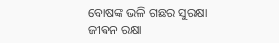ବୋଷଙ୍କ ଭଳି ଗଛର ସୁରକ୍ଷା ଜୀଵନ ରକ୍ଷା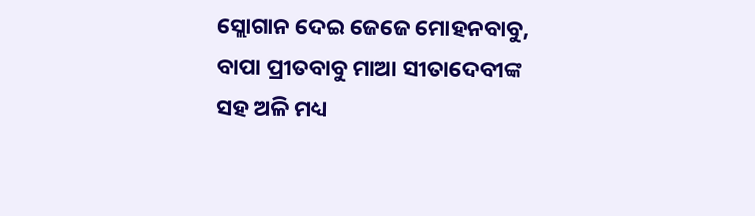ସ୍ଲୋଗାନ ଦେଇ ଜେଜେ ମୋହନବାବୁ, ବାପା ପ୍ରୀତବାବୁ ମାଆ ସୀତାଦେବୀଙ୍କ ସହ ଅଳି ମଧ୍ୟ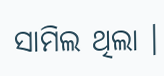ସାମିଲ ଥିଲା ।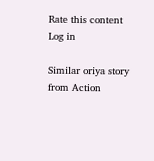Rate this content
Log in

Similar oriya story from Action